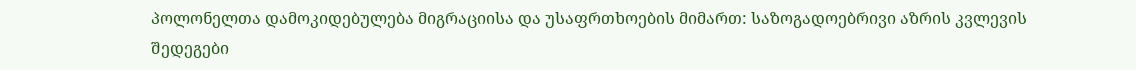პოლონელთა დამოკიდებულება მიგრაციისა და უსაფრთხოების მიმართ: საზოგადოებრივი აზრის კვლევის შედეგები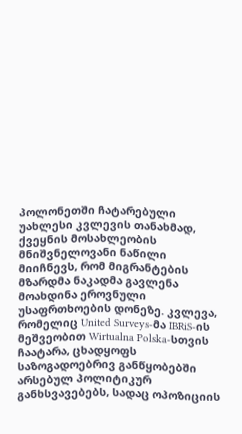პოლონეთში ჩატარებული უახლესი კვლევის თანახმად, ქვეყნის მოსახლეობის მნიშვნელოვანი ნაწილი მიიჩნევს, რომ მიგრანტების მზარდმა ნაკადმა გავლენა მოახდინა ეროვნული უსაფრთხოების დონეზე. კვლევა, რომელიც United Surveys-მა IBRiS-ის მეშვეობით Wirtualna Polska-სთვის ჩაატარა, ცხადყოფს საზოგადოებრივ განწყობებში არსებულ პოლიტიკურ განხსვავებებს, სადაც ოპოზიციის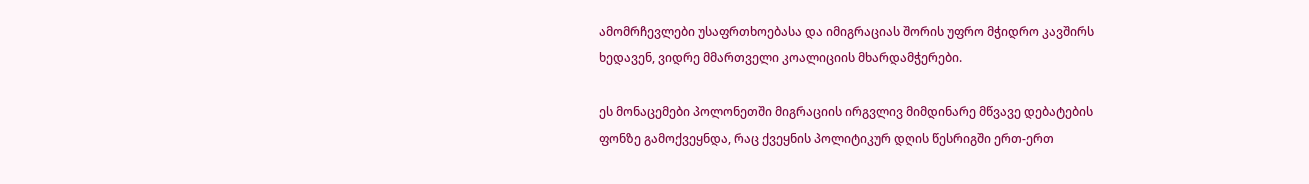ამომრჩევლები უსაფრთხოებასა და იმიგრაციას შორის უფრო მჭიდრო კავშირს ხედავენ, ვიდრე მმართველი კოალიციის მხარდამჭერები.

ეს მონაცემები პოლონეთში მიგრაციის ირგვლივ მიმდინარე მწვავე დებატების ფონზე გამოქვეყნდა, რაც ქვეყნის პოლიტიკურ დღის წესრიგში ერთ-ერთ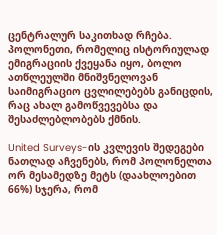ცენტრალურ საკითხად რჩება. პოლონეთი, რომელიც ისტორიულად ემიგრაციის ქვეყანა იყო, ბოლო ათწლეულში მნიშვნელოვან საიმიგრაციო ცვლილებებს განიცდის, რაც ახალ გამოწვევებსა და შესაძლებლობებს ქმნის.

United Surveys-ის კვლევის შედეგები ნათლად აჩვენებს, რომ პოლონელთა ორ მესამედზე მეტს (დაახლოებით 66%) სჯერა, რომ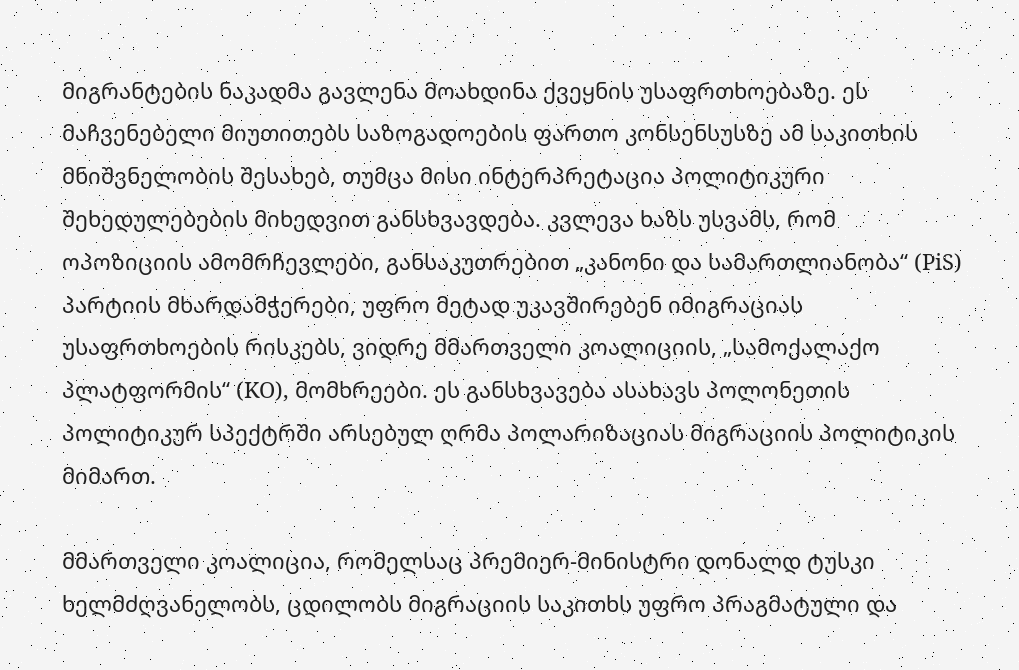მიგრანტების ნაკადმა გავლენა მოახდინა ქვეყნის უსაფრთხოებაზე. ეს მაჩვენებელი მიუთითებს საზოგადოების ფართო კონსენსუსზე ამ საკითხის მნიშვნელობის შესახებ, თუმცა მისი ინტერპრეტაცია პოლიტიკური შეხედულებების მიხედვით განსხვავდება. კვლევა ხაზს უსვამს, რომ ოპოზიციის ამომრჩევლები, განსაკუთრებით „კანონი და სამართლიანობა“ (PiS) პარტიის მხარდამჭერები, უფრო მეტად უკავშირებენ იმიგრაციას უსაფრთხოების რისკებს, ვიდრე მმართველი კოალიციის, „სამოქალაქო პლატფორმის“ (KO), მომხრეები. ეს განსხვავება ასახავს პოლონეთის პოლიტიკურ სპექტრში არსებულ ღრმა პოლარიზაციას მიგრაციის პოლიტიკის მიმართ.

მმართველი კოალიცია, რომელსაც პრემიერ-მინისტრი დონალდ ტუსკი ხელმძღვანელობს, ცდილობს მიგრაციის საკითხს უფრო პრაგმატული და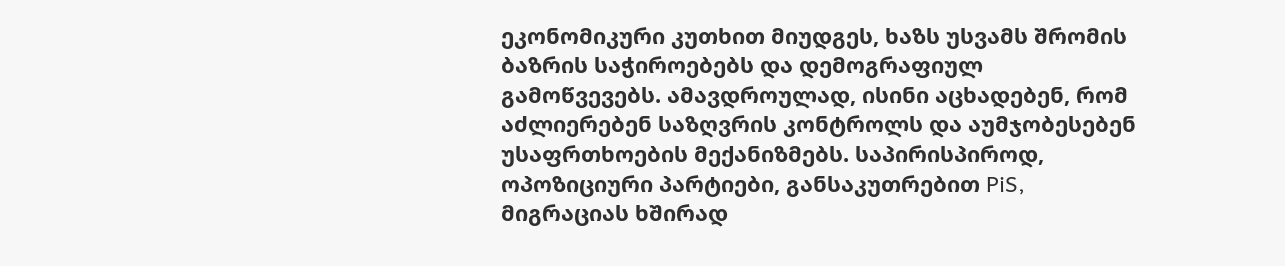ეკონომიკური კუთხით მიუდგეს, ხაზს უსვამს შრომის ბაზრის საჭიროებებს და დემოგრაფიულ გამოწვევებს. ამავდროულად, ისინი აცხადებენ, რომ აძლიერებენ საზღვრის კონტროლს და აუმჯობესებენ უსაფრთხოების მექანიზმებს. საპირისპიროდ, ოპოზიციური პარტიები, განსაკუთრებით PiS, მიგრაციას ხშირად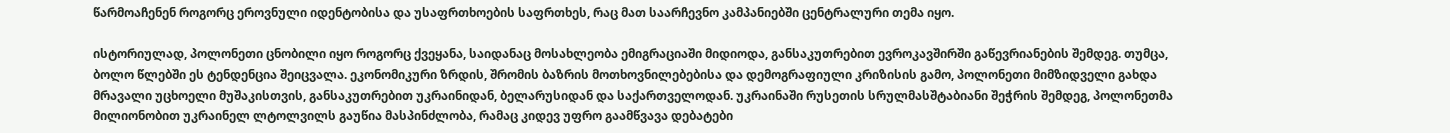წარმოაჩენენ როგორც ეროვნული იდენტობისა და უსაფრთხოების საფრთხეს, რაც მათ საარჩევნო კამპანიებში ცენტრალური თემა იყო.

ისტორიულად, პოლონეთი ცნობილი იყო როგორც ქვეყანა, საიდანაც მოსახლეობა ემიგრაციაში მიდიოდა, განსაკუთრებით ევროკავშირში გაწევრიანების შემდეგ. თუმცა, ბოლო წლებში ეს ტენდენცია შეიცვალა. ეკონომიკური ზრდის, შრომის ბაზრის მოთხოვნილებებისა და დემოგრაფიული კრიზისის გამო, პოლონეთი მიმზიდველი გახდა მრავალი უცხოელი მუშაკისთვის, განსაკუთრებით უკრაინიდან, ბელარუსიდან და საქართველოდან. უკრაინაში რუსეთის სრულმასშტაბიანი შეჭრის შემდეგ, პოლონეთმა მილიონობით უკრაინელ ლტოლვილს გაუწია მასპინძლობა, რამაც კიდევ უფრო გაამწვავა დებატები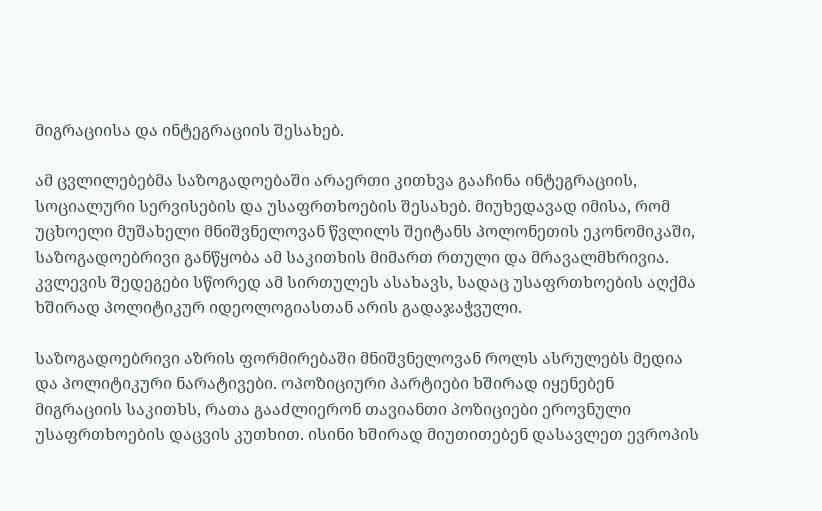მიგრაციისა და ინტეგრაციის შესახებ.

ამ ცვლილებებმა საზოგადოებაში არაერთი კითხვა გააჩინა ინტეგრაციის, სოციალური სერვისების და უსაფრთხოების შესახებ. მიუხედავად იმისა, რომ უცხოელი მუშახელი მნიშვნელოვან წვლილს შეიტანს პოლონეთის ეკონომიკაში, საზოგადოებრივი განწყობა ამ საკითხის მიმართ რთული და მრავალმხრივია. კვლევის შედეგები სწორედ ამ სირთულეს ასახავს, სადაც უსაფრთხოების აღქმა ხშირად პოლიტიკურ იდეოლოგიასთან არის გადაჯაჭვული.

საზოგადოებრივი აზრის ფორმირებაში მნიშვნელოვან როლს ასრულებს მედია და პოლიტიკური ნარატივები. ოპოზიციური პარტიები ხშირად იყენებენ მიგრაციის საკითხს, რათა გააძლიერონ თავიანთი პოზიციები ეროვნული უსაფრთხოების დაცვის კუთხით. ისინი ხშირად მიუთითებენ დასავლეთ ევროპის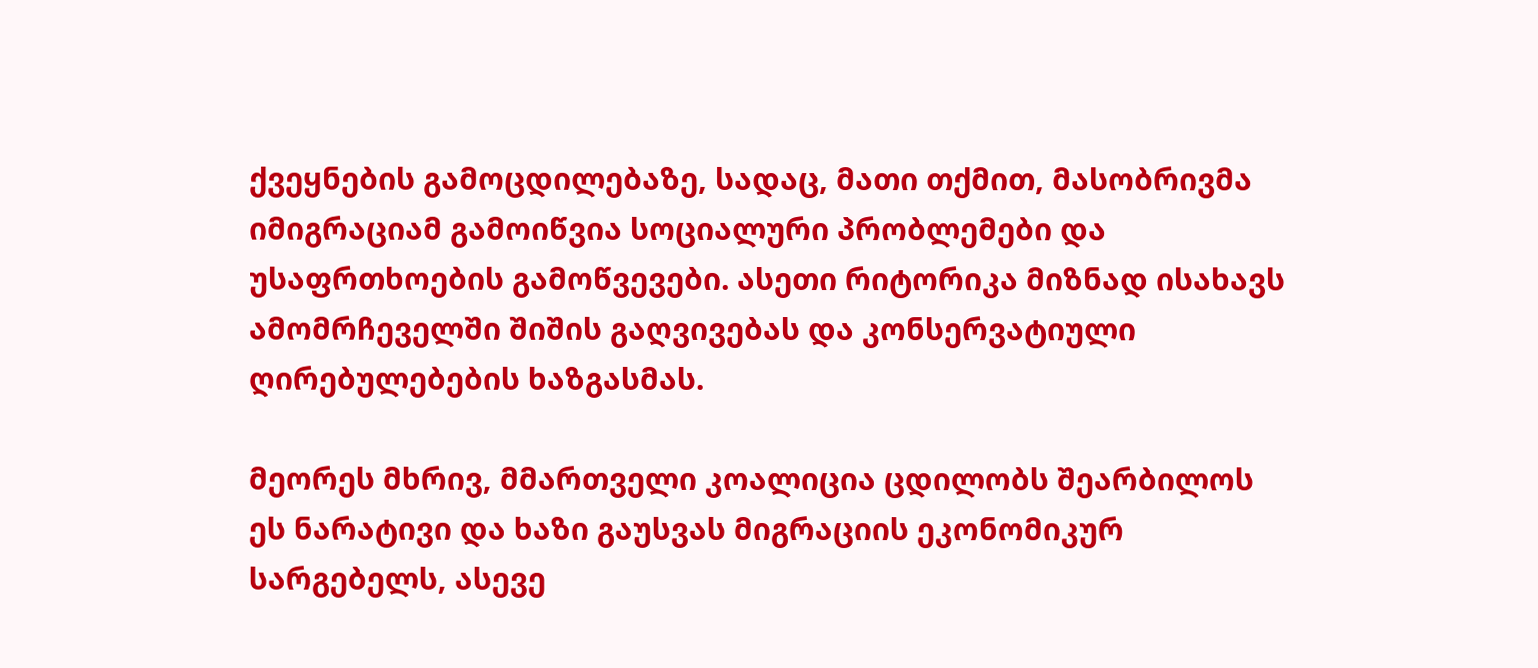ქვეყნების გამოცდილებაზე, სადაც, მათი თქმით, მასობრივმა იმიგრაციამ გამოიწვია სოციალური პრობლემები და უსაფრთხოების გამოწვევები. ასეთი რიტორიკა მიზნად ისახავს ამომრჩეველში შიშის გაღვივებას და კონსერვატიული ღირებულებების ხაზგასმას.

მეორეს მხრივ, მმართველი კოალიცია ცდილობს შეარბილოს ეს ნარატივი და ხაზი გაუსვას მიგრაციის ეკონომიკურ სარგებელს, ასევე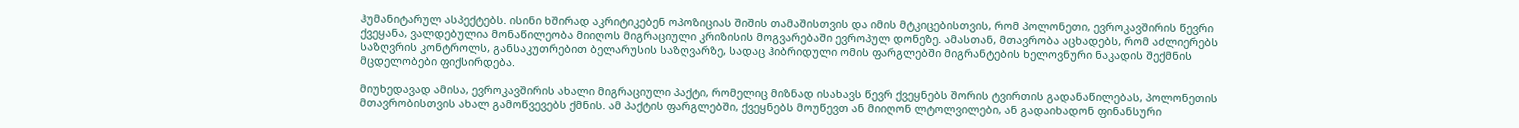ჰუმანიტარულ ასპექტებს. ისინი ხშირად აკრიტიკებენ ოპოზიციას შიშის თამაშისთვის და იმის მტკიცებისთვის, რომ პოლონეთი, ევროკავშირის წევრი ქვეყანა, ვალდებულია მონაწილეობა მიიღოს მიგრაციული კრიზისის მოგვარებაში ევროპულ დონეზე. ამასთან, მთავრობა აცხადებს, რომ აძლიერებს საზღვრის კონტროლს, განსაკუთრებით ბელარუსის საზღვარზე, სადაც ჰიბრიდული ომის ფარგლებში მიგრანტების ხელოვნური ნაკადის შექმნის მცდელობები ფიქსირდება.

მიუხედავად ამისა, ევროკავშირის ახალი მიგრაციული პაქტი, რომელიც მიზნად ისახავს წევრ ქვეყნებს შორის ტვირთის გადანაწილებას, პოლონეთის მთავრობისთვის ახალ გამოწვევებს ქმნის. ამ პაქტის ფარგლებში, ქვეყნებს მოუწევთ ან მიიღონ ლტოლვილები, ან გადაიხადონ ფინანსური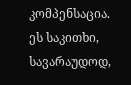კომპენსაცია. ეს საკითხი, სავარაუდოდ,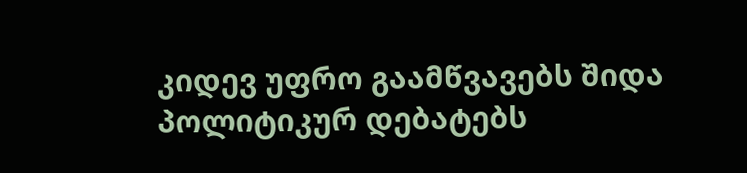კიდევ უფრო გაამწვავებს შიდა პოლიტიკურ დებატებს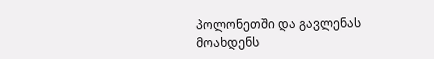პოლონეთში და გავლენას მოახდენს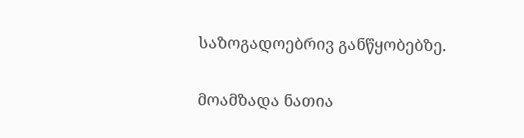საზოგადოებრივ განწყობებზე.

მოამზადა ნათია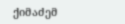ქიმაძემ